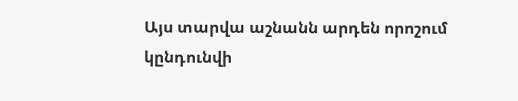Այս տարվա աշնանն արդեն որոշում կընդունվի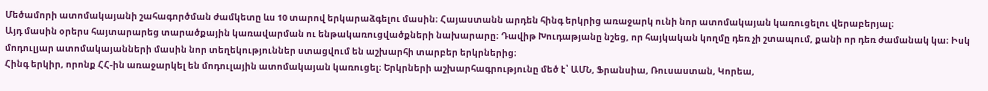Մեծամորի ատոմակայանի շահագործման ժամկետը ևս 10 տարով երկարաձգելու մասին։ Հայաստանն արդեն հինգ երկրից առաջարկ ունի նոր ատոմակայան կառուցելու վերաբերյալ։
Այդ մասին օրերս հայտարարեց տարածքային կառավարման ու ենթակառուցվածքների նախարարը։ Դավիթ Խուդաթյանը նշեց, որ հայկական կողմը դեռ չի շտապում, քանի որ դեռ ժամանակ կա։ Իսկ մոդուլյար ատոմակայանների մասին նոր տեղեկություններ ստացվում են աշխարհի տարբեր երկրներից։
Հինգ երկիր, որոնք ՀՀ-ին առաջարկել են մոդուլային ատոմակայան կառուցել։ Երկրների աշխարհագրությունը մեծ է՝ ԱՄՆ, Ֆրանսիա, Ռուսաստան, Կորեա,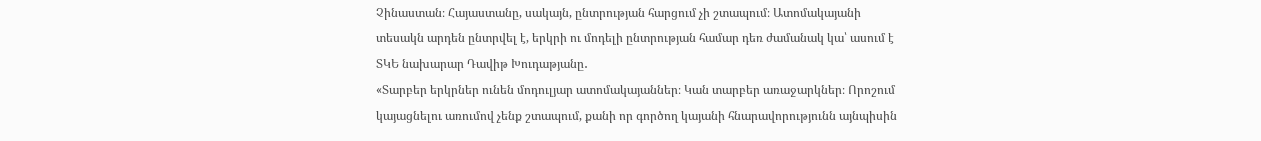Չինաստան։ Հայաստանը, սակայն, ընտրության հարցում չի շտապում։ Ատոմակայանի տեսակն արդեն ընտրվել է, երկրի ու մոդելի ընտրության համար դեռ ժամանակ կա՝ ասում է ՏԿԵ նախարար Դավիթ Խուդաթյանը․
«Տարբեր երկրներ ունեն մոդուլյար ատոմակայաններ։ Կան տարբեր առաջարկներ։ Որոշում կայացնելու առումով չենք շտապում, քանի որ գործող կայանի հնարավորությունն այնպիսին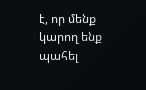է, որ մենք կարող ենք պահել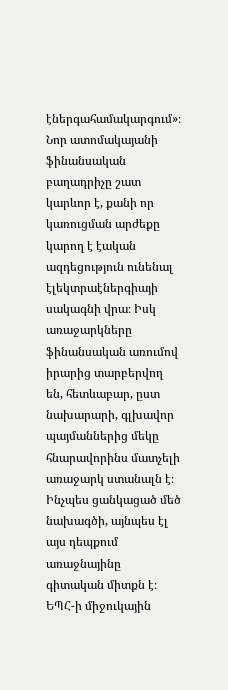էներգահամակարգում»։
Նոր ատոմակայանի ֆինանսական բաղադրիչը շատ կարևոր է, քանի որ կառուցման արժեքը կարող է էական ազդեցություն ունենալ էլեկտրաէներգիայի սակագնի վրա։ Իսկ առաջարկները ֆինանսական առումով իրարից տարբերվող են, հետևաբար, ըստ նախարարի, գլխավոր պայմաններից մեկը հնարավորինս մատչելի առաջարկ ստանալն է։
Ինչպես ցանկացած մեծ նախագծի, այնպես էլ այս դեպքում առաջնայինը գիտական միտքն է։ ԵՊՀ-ի միջուկային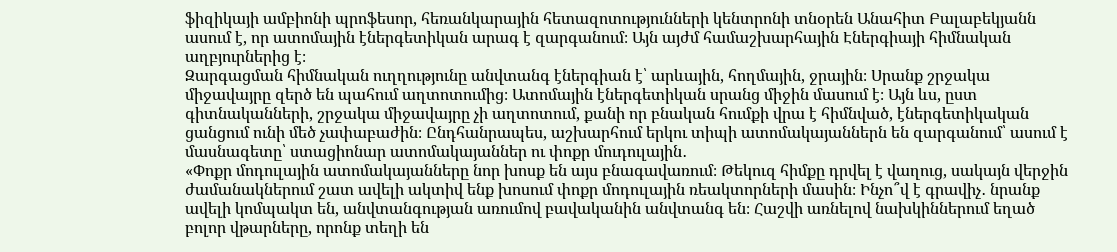ֆիզիկայի ամբիոնի պրոֆեսոր, հեռանկարային հետազոտությունների կենտրոնի տնօրեն Անահիտ Բալաբեկյանն ասում է, որ ատոմային էներգետիկան արագ է զարգանում։ Այն այժմ համաշխարհային Էներգիայի հիմնական աղբյուրներից է։
Զարգացման հիմնական ուղղությունը անվտանգ էներգիան է՝ արևային, հողմային, ջրային։ Սրանք շրջակա միջավայրը զերծ են պահում աղտոտումից։ Ատոմային էներգետիկան սրանց միջին մասում է։ Այն ևս, ըստ գիտնականների, շրջակա միջավայրը չի աղտոտում, քանի որ բնական հումքի վրա է հիմնված, էներգետիկական ցանցում ունի մեծ չափաբաժին։ Ընդհանրապես, աշխարհում երկու տիպի ատոմակայաններն են զարգանում՝ ասում է մասնագետը՝ ստացիոնար ատոմակայաններ ու փոքր մուդուլային․
«Փոքր մոդուլային ատոմակայանները նոր խոսք են այս բնագավառում։ Թեկուզ հիմքը դրվել է վաղուց, սակայն վերջին ժամանակներում շատ ավելի ակտիվ ենք խոսում փոքր մոդուլային ռեակտորների մասին։ Ինչո՞վ է գրավիչ․ նրանք ավելի կոմպակտ են, անվտանգության առումով բավականին անվտանգ են։ Հաշվի առնելով նախկիններում եղած բոլոր վթարները, որոնք տեղի են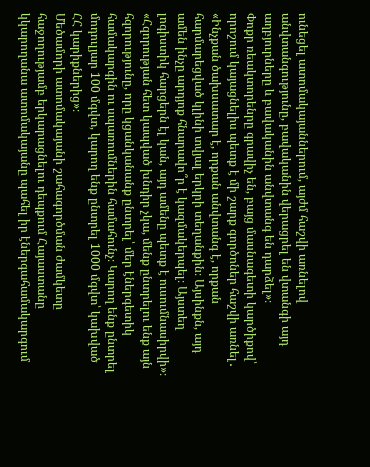ունեցել ատոմակայաններում, այժմ հաշվի առնելով անվտանգությունը, բավականին վերացրել են վտանգի այդ աղբյուրները և բավականին անվտանգ են դարձել»։
Փոքր ռեակտորենրը գրավիչ են, բայց մասնագետի կարծիքով՝ որոշում կայացնելիս պետք է մի շարք գործոներ հաշվի առնել․
«Ինչքան ծախսատար է, որքան անվտանգ է, որքան հարմարեցված կլինի տվյալ երկրի տեղանքին։ Այսինքն, այդ ամեն ինչը արդյոք հնարավո՞ր է կազմակերպել։ Այստեղ լոգիստիկ հարցերն էլ կան, այդ ամենը պետք է ուսումնասիրվի»։ «Հզորության հետ կապված խնդիր չկա, մենք ընտրելու ենք այն հզորությունը, որը կցանկանանք ընտրել՝ մեր էներգետիկ համակարգին ու սպառումներին համահունչ։ Կարող ենք ընտրել մոդուլյար 100 մգվտ, կարող ենք ընտրել 1000 մգվտ՝ կախված ՀՀ կարիքներից»։
Մեծամորի ատոմակայանի շահագործման ժամկետը հաջողությամբ երկարացնելու դեպքում Հայաստանը կկարողանա ատոմակայանը պահել իր էներգահամակարգում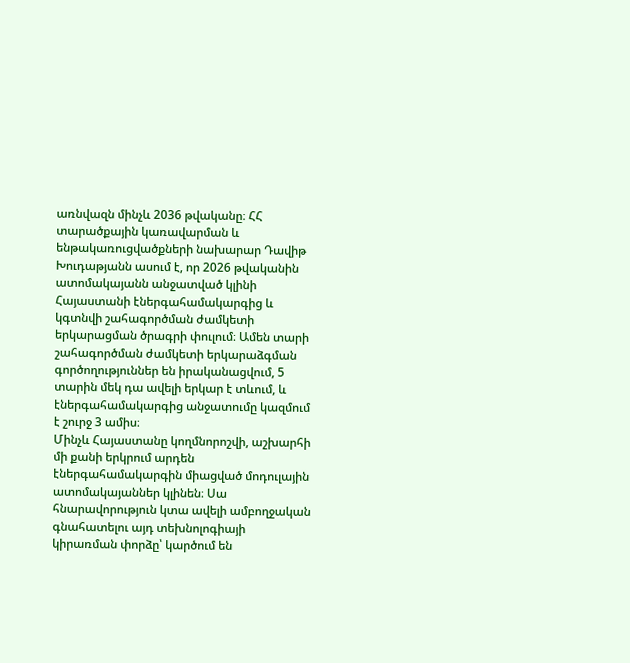առնվազն մինչև 2036 թվականը։ ՀՀ տարածքային կառավարման և ենթակառուցվածքների նախարար Դավիթ Խուդաթյանն ասում է, որ 2026 թվականին ատոմակայանն անջատված կլինի Հայաստանի էներգահամակարգից և կգտնվի շահագործման ժամկետի երկարացման ծրագրի փուլում։ Ամեն տարի շահագործման ժամկետի երկարաձգման գործողություններ են իրականացվում, 5 տարին մեկ դա ավելի երկար է տևում, և էներգահամակարգից անջատումը կազմում է շուրջ 3 ամիս։
Մինչև Հայաստանը կողմնորոշվի, աշխարհի մի քանի երկրում արդեն էներգահամակարգին միացված մոդուլային ատոմակայաններ կլինեն։ Սա հնարավորություն կտա ավելի ամբողջական գնահատելու այդ տեխնոլոգիայի կիրառման փորձը՝ կարծում են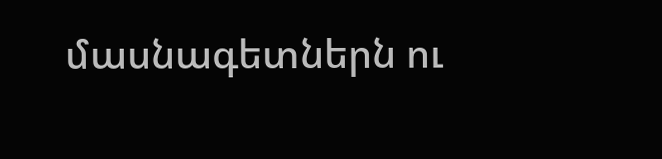մասնագետներն ու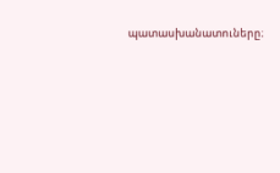պատասխանատուները։